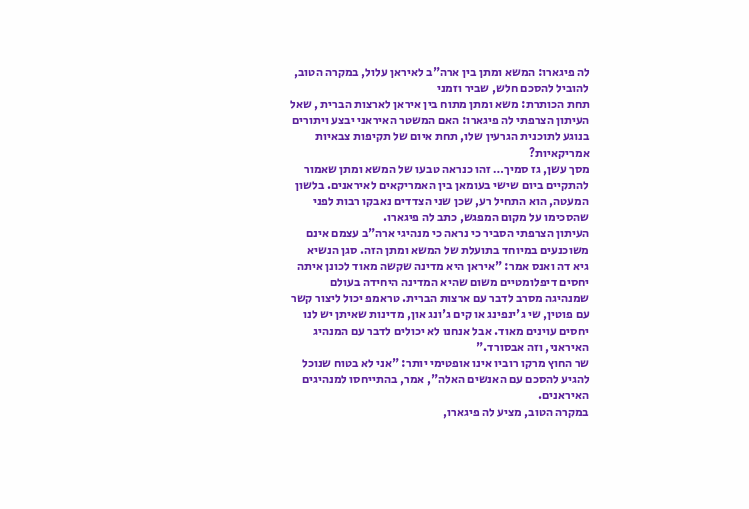לה פיגארו: המשא ומתן בין ארה"ב לאיראן עלול, במקרה הטוב, להוביל להסכם חלש, שביר וזמני
תחת הכותרת: משא ומתן מתוח בין איראן לארצות הברית , שאל העיתון הצרפתי לה פיגארו: האם המשטר האיראני יבצע ויתורים בנוגע לתוכנית הגרעין שלו, תחת איום של תקיפות צבאיות אמריקאיות?
מסך עשן, גז סמיך… זהו כנראה טבעו של המשא ומתן שאמור להתקיים ביום שישי בעומאן בין האמריקאים לאיראנים. בלשון המעטה, הוא התחיל רע, שכן שני הצדדים נאבקו רבות לפני שהסכימו על מקום המפגש, כתב לה פיגארו.
העיתון הצרפתי הסביר כי נראה כי מנהיגי ארה"ב עצמם אינם משוכנעים במיוחד בתועלת של המשא ומתן הזה. סגן הנשיא גיא דה ואנס אמר: "איראן היא מדינה שקשה מאוד לכונן איתה יחסים דיפלומטיים משום שהיא המדינה היחידה בעולם שמנהיגה מסרב לדבר עם ארצות הברית. טראמפ יכול ליצור קשר עם פוטין, שי ג'ינפינג או קים ג'ונג און, מדינות שאיתן יש לנו יחסים עוינים מאוד. אבל אנחנו לא יכולים לדבר עם המנהיג האיראני, וזה אבסורד."
שר החוץ מרקו רוביו אינו אופטימי יותר: "אני לא בטוח שנוכל להגיע להסכם עם האנשים האלה", אמר, בהתייחסו למנהיגים האיראנים.
במקרה הטוב, מציע לה פיגארו,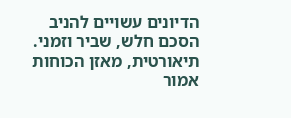הדיונים עשויים להניב הסכם חלש, שביר וזמני. תיאורטית, מאזן הכוחות אמור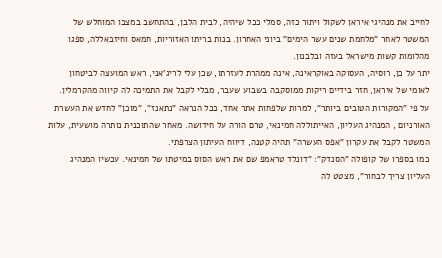לחייב את מנהיגי איראן לשקול ויתור כזה, סמלי ככל שיהיה, לבית הלבן, בהתחשב במצבו המוחלש של המשטר לאחר "מלחמת שנים עשר הימים" ביוני האחרון. בנות בריתו האזוריות, חמאס וחיזבאללה, ספגו מהלומות קשות מישראל בעזה ובלבנון.
יתר על כן, רוסיה, העסוקה באוקראינה, אינה ממהרת לעזרתו, שכן עלי לריג'אני, ראש המועצה לביטחון לאומי של איראן, חזר בידיים ריקות ממוסקבה בשבוע שעבר, מבלי לקבל את התמיכה לה קיווה מהקרמלין.
על פי "המקורות הטובים ביותר", למרות שלפחות אתר אחד, ככל הנראה "נתאנז", "מוכן" לחדש את העשרת האורניום , המנהיג העליון, האייתוללה חמינאי, טרם הורה על חידושה. מאחר שהתוכנית נותרה מושעית, עלות המשטר לקבל את עקרון "אפס העשרה" תהיה קטנה, דיווח העיתון הצרפתי.
כמו בספרו של קופולה "הסנדק": "דונלד טראמפ שם את ראש הסוס במיטתו של חמינאי. עכשיו המנהיג העליון צריך לבחור", מצטט לה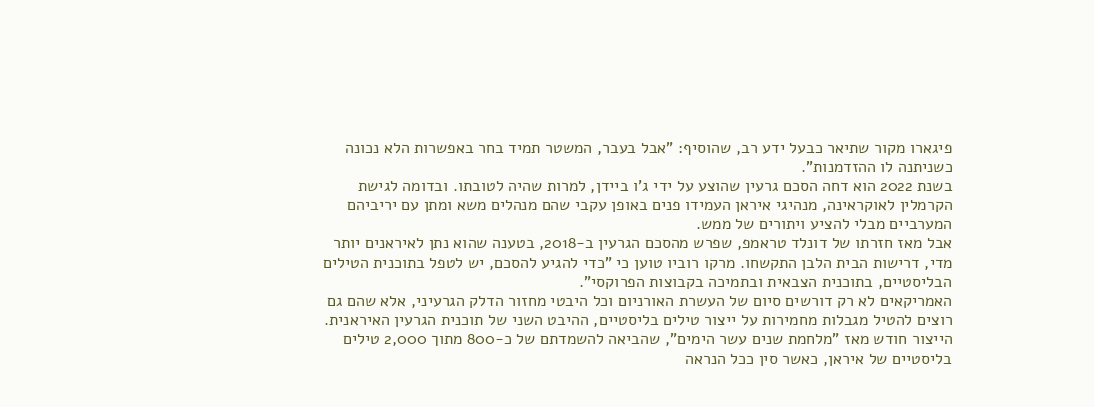פיגארו מקור שתיאר כבעל ידע רב, שהוסיף: "אבל בעבר, המשטר תמיד בחר באפשרות הלא נכונה כשניתנה לו ההזדמנות".
בשנת 2022 הוא דחה הסכם גרעין שהוצע על ידי ג'ו ביידן, למרות שהיה לטובתו. ובדומה לגישת הקרמלין לאוקראינה, מנהיגי איראן העמידו פנים באופן עקבי שהם מנהלים משא ומתן עם יריביהם המערביים מבלי להציע ויתורים של ממש.
אבל מאז חזרתו של דונלד טראמפ, שפרש מהסכם הגרעין ב-2018, בטענה שהוא נתן לאיראנים יותר מדי, דרישות הבית הלבן התקשחו. מרקו רוביו טוען כי "כדי להגיע להסכם, יש לטפל בתוכנית הטילים הבליסטיים, בתוכנית הצבאית ובתמיכה בקבוצות הפרוקסי".
האמריקאים לא רק דורשים סיום של העשרת האורניום וכל היבטי מחזור הדלק הגרעיני, אלא שהם גם רוצים להטיל מגבלות מחמירות על ייצור טילים בליסטיים, ההיבט השני של תוכנית הגרעין האיראנית. הייצור חודש מאז "מלחמת שנים עשר הימים", שהביאה להשמדתם של כ-800 מתוך 2,000 טילים בליסטיים של איראן, כאשר סין ככל הנראה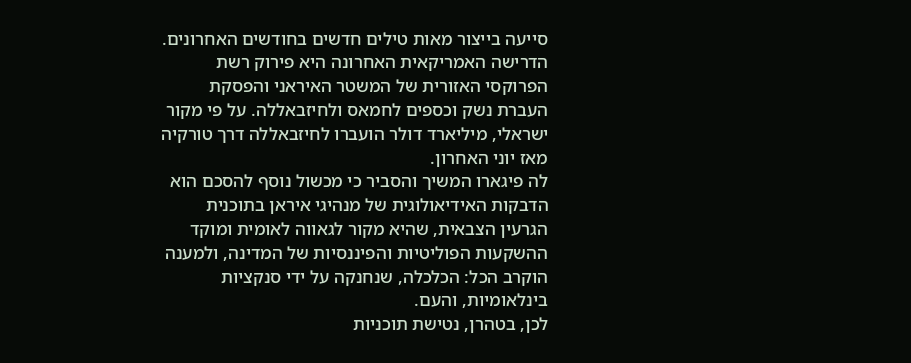סייעה בייצור מאות טילים חדשים בחודשים האחרונים.
הדרישה האמריקאית האחרונה היא פירוק רשת הפרוקסי האזורית של המשטר האיראני והפסקת העברת נשק וכספים לחמאס ולחיזבאללה. על פי מקור ישראלי, מיליארד דולר הועברו לחיזבאללה דרך טורקיה מאז יוני האחרון.
לה פיגארו המשיך והסביר כי מכשול נוסף להסכם הוא הדבקות האידיאולוגית של מנהיגי איראן בתוכנית הגרעין הצבאית, שהיא מקור לגאווה לאומית ומוקד ההשקעות הפוליטיות והפיננסיות של המדינה, ולמענה הוקרב הכל: הכלכלה, שנחנקה על ידי סנקציות בינלאומיות, והעם.
לכן, בטהרן, נטישת תוכניות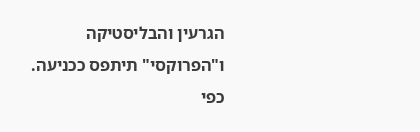הגרעין והבליסטיקה ו"הפרוקסי" תיתפס ככניעה.
כפי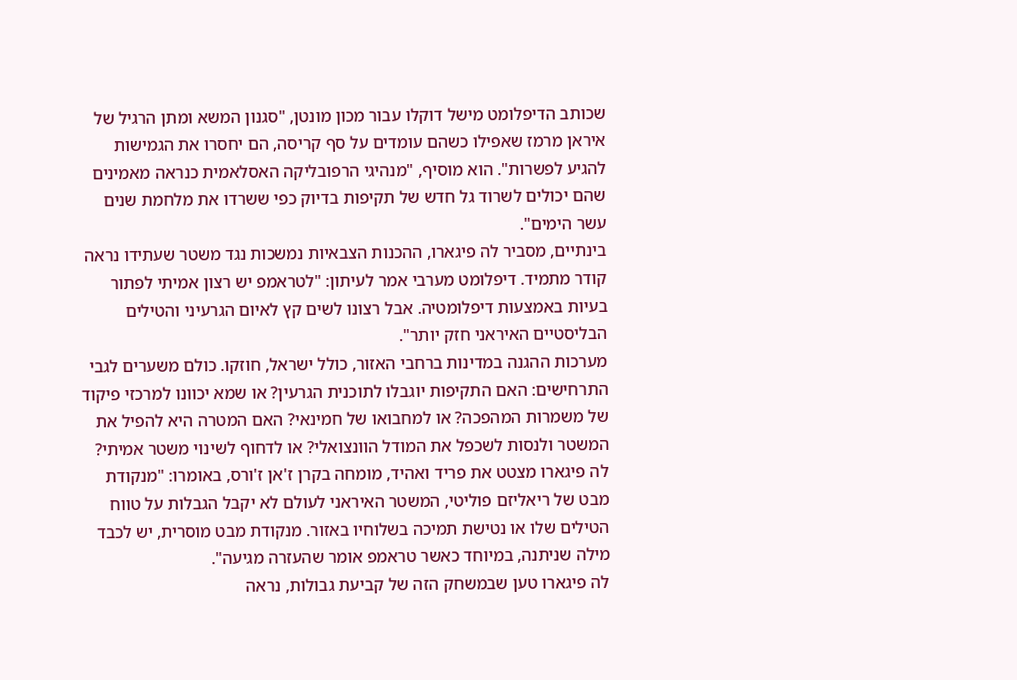שכותב הדיפלומט מישל דוקלו עבור מכון מונטן, "סגנון המשא ומתן הרגיל של איראן מרמז שאפילו כשהם עומדים על סף קריסה, הם יחסרו את הגמישות להגיע לפשרות". הוא מוסיף, "מנהיגי הרפובליקה האסלאמית כנראה מאמינים שהם יכולים לשרוד גל חדש של תקיפות בדיוק כפי ששרדו את מלחמת שנים עשר הימים".
בינתיים, מסביר לה פיגארו, ההכנות הצבאיות נמשכות נגד משטר שעתידו נראה קודר מתמיד. דיפלומט מערבי אמר לעיתון: "לטראמפ יש רצון אמיתי לפתור בעיות באמצעות דיפלומטיה. אבל רצונו לשים קץ לאיום הגרעיני והטילים הבליסטיים האיראני חזק יותר".
מערכות ההגנה במדינות ברחבי האזור, כולל ישראל, חוזקו. כולם משערים לגבי התרחישים: האם התקיפות יוגבלו לתוכנית הגרעין? או שמא יכוונו למרכזי פיקוד של משמרות המהפכה? או למחבואו של חמינאי? האם המטרה היא להפיל את המשטר ולנסות לשכפל את המודל הוונצואלי? או לדחוף לשינוי משטר אמיתי?
לה פיגארו מצטט את פריד ואהיד, מומחה בקרן ז'אן ז'ורס, באומרו: "מנקודת מבט של ריאליזם פוליטי, המשטר האיראני לעולם לא יקבל הגבלות על טווח הטילים שלו או נטישת תמיכה בשלוחיו באזור. מנקודת מבט מוסרית, יש לכבד מילה שניתנה, במיוחד כאשר טראמפ אומר שהעזרה מגיעה".
לה פיגארו טען שבמשחק הזה של קביעת גבולות, נראה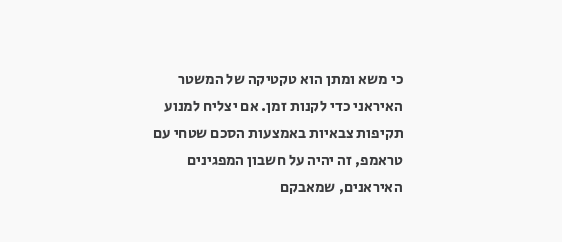כי משא ומתן הוא טקטיקה של המשטר האיראני כדי לקנות זמן. אם יצליח למנוע תקיפות צבאיות באמצעות הסכם שטחי עם טראמפ, זה יהיה על חשבון המפגינים האיראנים, שמאבקם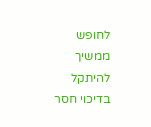לחופש ממשיך להיתקל בדיכוי חסר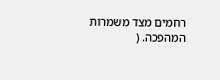רחמים מצד משמרות המהפכה. (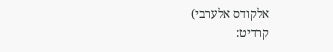אלקודס אלערבי)
קרדיט: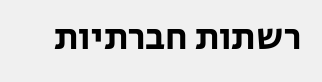רשתות חברתיות